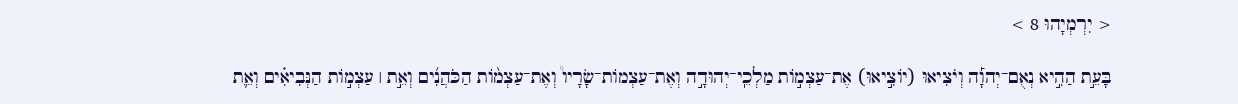< יִרְמְיָהוּ 8 >

בָּעֵ֣ת הַהִ֣יא נְאֻם־יְהוָ֡ה וְיֹצִיאוּ (יֹוצִ֣יאוּ) אֶת־עַצְמֹ֣ות מַלְכֵֽי־יְהוּדָ֣ה וְאֶת־עַצְמֹות־שָׂרָיו֩ וְאֶת־עַצְמֹ֨ות הַכֹּהֲנִ֜ים וְאֵ֣ת ׀ עַצְמֹ֣ות הַנְּבִיאִ֗ים וְאֵ֛ת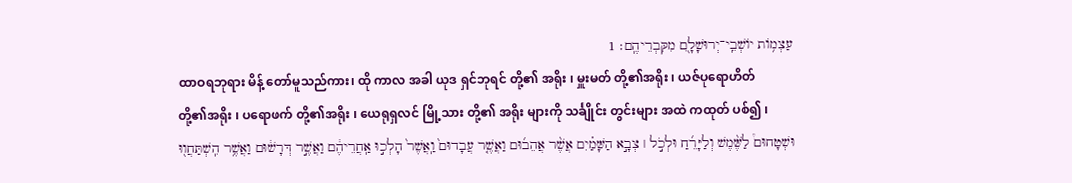עַצְמֹ֥ות יֹושְׁבֵֽי־יְרוּשָׁלָ֖͏ִם מִקִּבְרֵיהֶֽם׃ 1
ထာဝရဘုရား မိန့် တော်မူသည်ကား၊ ထို ကာလ အခါ ယုဒ ရှင်ဘုရင် တို့၏ အရိုး ၊ မှူးမတ် တို့၏အရိုး ၊ ယဇ်ပုရောဟိတ် တို့၏အရိုး ၊ ပရောဖက် တို့၏အရိုး ၊ ယေရုရှလင် မြို့သား တို့၏ အရိုး များကို သင်္ချိုင်း တွင်းများ အထဲ ကထုတ် ပစ်၍ ၊
וּשְׁטָחוּם֩ לַשֶּׁ֨מֶשׁ וְלַיָּרֵ֜חַ וּלְכֹ֣ל ׀ צְבָ֣א הַשָּׁמַ֗יִם אֲשֶׁ֨ר אֲהֵב֜וּם וַאֲשֶׁ֤ר עֲבָדוּם֙ וַֽאֲשֶׁר֙ הָלְכ֣וּ אַֽחֲרֵיהֶ֔ם וַאֲשֶׁ֣ר דְּרָשׁ֔וּם וַאֲשֶׁ֥ר הִֽשְׁתַּחֲו֖וּ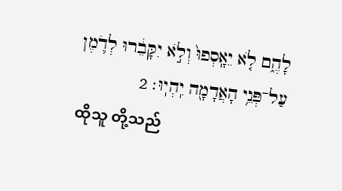לָהֶ֑ם לֹ֤א יֵאָֽסְפוּ֙ וְלֹ֣א יִקָּבֵ֔רוּ לְדֹ֛מֶן עַל־פְּנֵ֥י הָאֲדָמָ֖ה יִֽהְיֽוּ׃ 2
ထိုသူ တို့သည်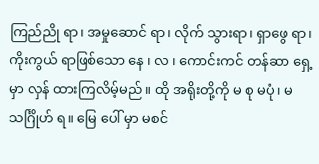ကြည်ညို ရာ၊ အမှုဆောင် ရာ၊ လိုက် သွားရာ၊ ရှာဖွေ ရာ၊ ကိုးကွယ် ရာဖြစ်သော နေ ၊ လ ၊ ကောင်းကင် တန်ဆာ ရှေ့ မှာ လှန် ထားကြလိမ့်မည်။ ထို အရိုးတို့ကို မ စု မပုံ၊ မ သင်္ဂြိုဟ် ရ။ မြေ ပေါ် မှာ မစင်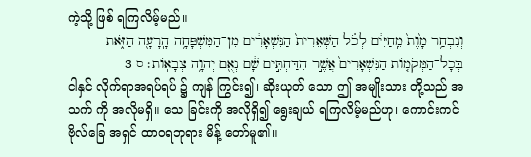ကဲ့သို့ ဖြစ် ရကြလိမ့်မည်။
וְנִבְחַ֥ר מָ֙וֶת֙ מֵֽחַיִּי֔ם לְכֹ֗ל הַשְּׁאֵרִית֙ הַנִּשְׁאָרִ֔ים מִן־הַמִּשְׁפָּחָ֥ה הָֽרָעָ֖ה הַזֹּ֑את בְּכָל־הַמְּקֹמֹ֤ות הַנִּשְׁאָרִים֙ אֲשֶׁ֣ר הִדַּחְתִּ֣ים שָׁ֔ם נְאֻ֖ם יְהוָ֥ה צְבָאֹֽות׃ ס 3
ငါနှင် လိုက်ရာအရပ်ရပ် ၌ ကျန် ကြွင်း၍၊ ဆိုးယုတ် သော ဤ အမျိုးသား တို့သည် အသက် ကို အလိုမရှိ။ သေ ခြင်းကို အလိုရှိ၍ ရွေးချယ် ရကြလိမ့်မည်ဟု၊ ကောင်းကင်ဗိုလ်ခြေ အရှင် ထာဝရဘုရား မိန့် တော်မူ၏။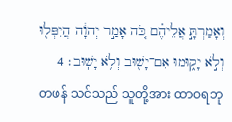וְאָמַרְתָּ֣ אֲלֵיהֶ֗ם כֹּ֚ה אָמַ֣ר יְהוָ֔ה הֲיִפְּל֖וּ וְלֹ֣א יָק֑וּמוּ אִם־יָשׁ֖וּב וְלֹ֥א יָשֽׁוּב׃ 4
တဖန် သင်သည် သူတို့အား ထာဝရဘု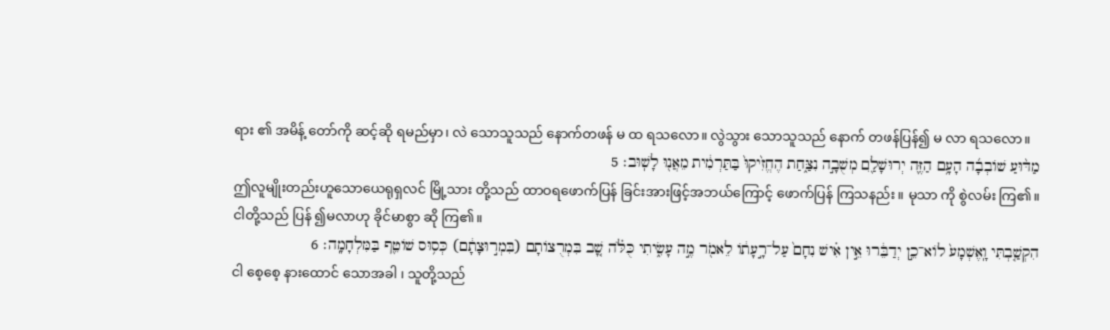ရား ၏ အမိန့် တော်ကို ဆင့်ဆို ရမည်မှာ၊ လဲ သောသူသည် နောက်တဖန် မ ထ ရသလော။ လွဲသွား သောသူသည် နောက် တဖန်ပြန်၍ မ လာ ရသလော။
מַדּ֨וּעַ שֹׁובְבָ֜ה הָעָ֥ם הַזֶּ֛ה יְרוּשָׁלַ֖͏ִם מְשֻׁבָ֣ה נִצַּ֑חַת הֶחֱזִ֙יקוּ֙ בַּתַּרְמִ֔ית מֵאֲנ֖וּ לָשֽׁוּב׃ 5
ဤလူမျိုးတည်းဟူသောယေရုရှလင် မြို့သား တို့သည် ထာဝရဖောက်ပြန် ခြင်းအားဖြင့်အဘယ်ကြောင့် ဖောက်ပြန် ကြသနည်း။ မုသာ ကို စွဲလမ်း ကြ၏။ ငါတို့သည် ပြန် ၍မလာဟု ခိုင်မာစွာ ဆို ကြ၏။
הִקְשַׁ֤בְתִּי וָֽאֶשְׁמָע֙ לֹוא־כֵ֣ן יְדַבֵּ֔רוּ אֵ֣ין אִ֗ישׁ נִחָם֙ עַל־רָ֣עָתֹ֔ו לֵאמֹ֖ר מֶ֣ה עָשִׂ֑יתִי כֻּלֹּ֗ה שָׁ֚ב בִּמְרֻצֹותָם (בִּמְר֣וּצָתָ֔ם) כְּס֥וּס שֹׁוטֵ֖ף בַּמִּלְחָמָֽה׃ 6
ငါ စေ့စေ့ နားထောင် သောအခါ ၊ သူတို့သည်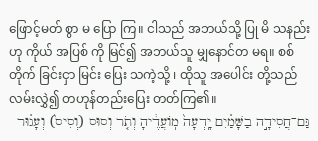ဖြောင့်မတ် စွာ မ ပြော ကြ။ ငါသည် အဘယ်သို့ ပြု မိ သနည်းဟု ကိုယ် အပြစ် ကို မြင်၍ အဘယ်သူ မျှနောင်တ မရ။ စစ်တိုက် ခြင်းငှာ မြင်း ပြေး သကဲ့သို့ ၊ ထိုသူ အပေါင်း တို့သည် လမ်းလွှဲ၍ တဟုန်တည်းပြေး တတ်ကြ၏။
גַּם־חֲסִידָ֣ה בַשָּׁמַ֗יִם יָֽדְעָה֙ מֹֽועֲדֶ֔יהָ וְתֹ֤ר וְסוּס (וְסִיס֙) וְעָג֗וּר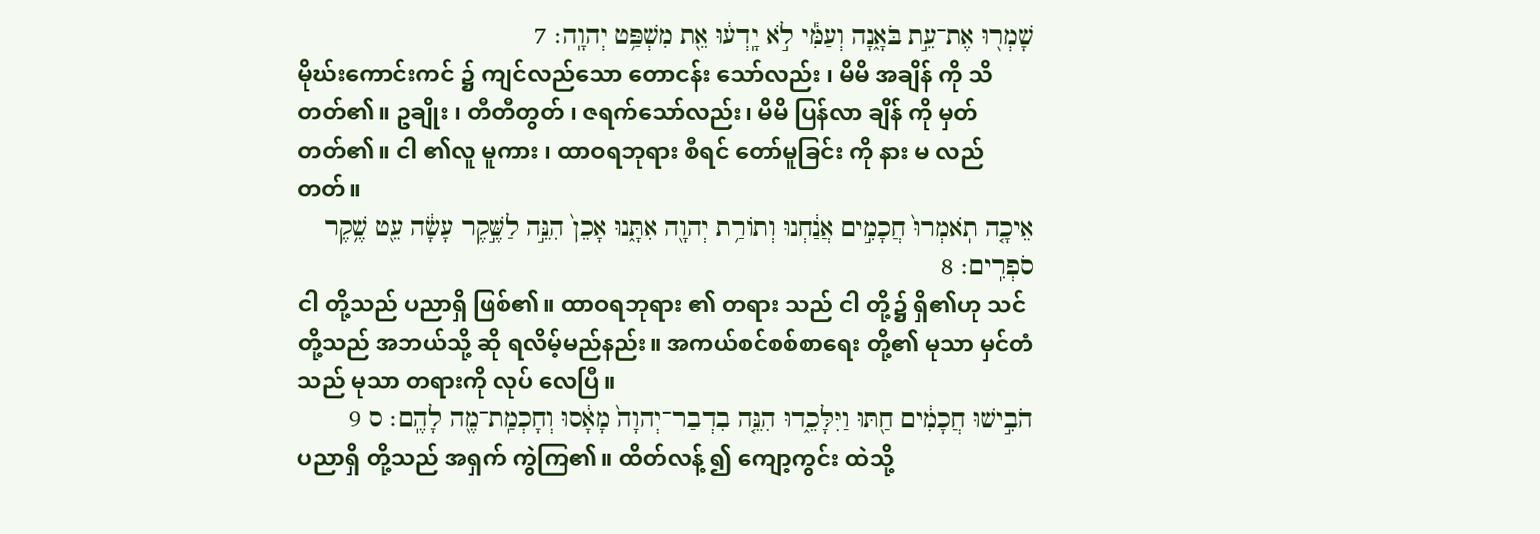שָׁמְר֖וּ אֶת־עֵ֣ת בֹּאָ֑נָה וְעַמִּ֕י לֹ֣א יָֽדְע֔וּ אֵ֖ת מִשְׁפַּ֥ט יְהוָֽה׃ 7
မိုဃ်းကောင်းကင် ၌ ကျင်လည်သော တောငန်း သော်လည်း ၊ မိမိ အချိန် ကို သိ တတ်၏။ ဥချိုး ၊ တီတီတွတ် ၊ ဇရက်သော်လည်း၊ မိမိ ပြန်လာ ချိန် ကို မှတ် တတ်၏။ ငါ ၏လူ မူကား ၊ ထာဝရဘုရား စီရင် တော်မူခြင်း ကို နား မ လည်တတ်။
אֵיכָ֤ה תֹֽאמְרוּ֙ חֲכָמִ֣ים אֲנַ֔חְנוּ וְתֹורַ֥ת יְהוָ֖ה אִתָּ֑נוּ אָכֵן֙ הִנֵּ֣ה לַשֶּׁ֣קֶר עָשָׂ֔ה עֵ֖ט שֶׁ֥קֶר סֹפְרִֽים׃ 8
ငါ တို့သည် ပညာရှိ ဖြစ်၏။ ထာဝရဘုရား ၏ တရား သည် ငါ တို့၌ ရှိ၏ဟု သင်တို့သည် အဘယ်သို့ ဆို ရလိမ့်မည်နည်း။ အကယ်စင်စစ်စာရေး တို့၏ မုသာ မှင်တံ သည် မုသာ တရားကို လုပ် လေပြီ။
הֹבִ֣ישׁוּ חֲכָמִ֔ים חַ֖תּוּ וַיִּלָּכֵ֑דוּ הִנֵּ֤ה בִדְבַר־יְהוָה֙ מָאָ֔סוּ וְחָכְמַֽת־מֶ֖ה לָהֶֽם׃ ס 9
ပညာရှိ တို့သည် အရှက် ကွဲကြ၏။ ထိတ်လန့် ၍ ကျော့ကွင်း ထဲသို့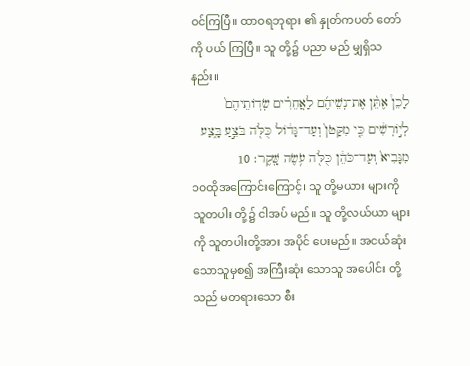ဝင်ကြပြီ။ ထာဝရဘုရား ၏ နှုတ်ကပတ် တော်ကို ပယ် ကြပြီ။ သူ တို့၌ ပညာ မည် မျှရှိသနည်း။
לָכֵן֩ אֶתֵּ֨ן אֶת־נְשֵׁיהֶ֜ם לַאֲחֵרִ֗ים שְׂדֹֽותֵיהֶם֙ לְיֹ֣ורְשִׁ֔ים כִּ֤י מִקָּטֹן֙ וְעַד־גָּדֹ֔ול כֻּלֹּ֖ה בֹּצֵ֣עַ בָּ֑צַע מִנָּבִיא֙ וְעַד־כֹּהֵ֔ן כֻּלֹּ֖ה עֹ֥שֶׂה שָּֽׁקֶר׃ 10
၁၀ထိုအကြောင်းကြောင့်၊ သူ တို့မယား များကို သူတပါး တို့၌ ငါအပ် မည်။ သူ တို့လယ်ယာ များကို သူတပါးတို့အား အပိုင် ပေးမည်။ အငယ်ဆုံး သောသူမှစ၍ အကြီးဆုံး သောသူ အပေါင်း တို့သည် မတရားသော စီး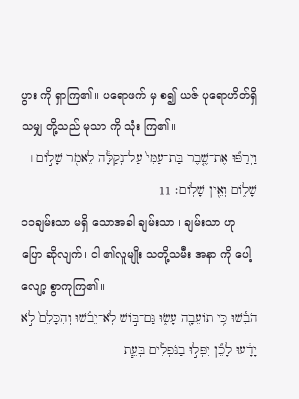ပွား ကို ရှာကြ၏။ ပရောဖက် မှ စ၍ ယဇ် ပုရောဟိတ်ရှိသမျှ တို့သည် မုသာ ကို သုံး ကြ၏။
וַיְרַפּ֞וּ אֶת־שֶׁ֤בֶר בַּת־עַמִּי֙ עַל־נְקַלָּ֔ה לֵאמֹ֖ר שָׁלֹ֣ום ׀ שָׁלֹ֑ום וְאֵ֖ין שָׁלֹֽום׃ 11
၁၁ချမ်းသာ မရှိ သောအခါ ချမ်းသာ ၊ ချမ်းသာ ဟု ပြော ဆိုလျက်၊ ငါ ၏လူမျိုး သတို့သမီး အနာ ကို ပေါ့လျော့ စွာကုကြ၏။
הֹבִ֕שׁוּ כִּ֥י תֹועֵבָ֖ה עָשׂ֑וּ גַּם־בֹּ֣ושׁ לֹֽא־יֵבֹ֗שׁוּ וְהִכָּלֵם֙ לֹ֣א יָדָ֔עוּ לָכֵ֞ן יִפְּל֣וּ בַנֹּפְלִ֗ים בְּעֵ֧ת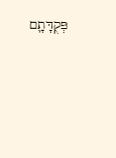פְּקֻדָּתָ֛ם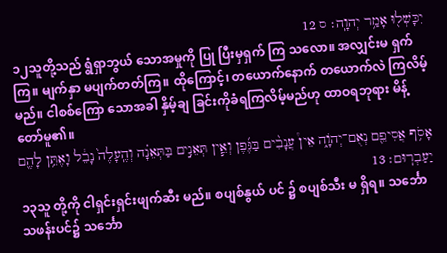יִכָּשְׁל֖וּ אָמַ֥ר יְהוָֽה׃ ס 12
၁၂သူတို့သည် ရွံရှာဘွယ် သောအမှုကို ပြု ပြီးမှရှက် ကြ သလော။ အလျှင်းမ ရှက် ကြ။ မျက်နှာ မပျက်တတ်ကြ။ ထိုကြောင့်၊ တယောက်နောက် တယောက်လဲ ကြလိမ့်မည်။ ငါစစ်ကြော သောအခါ နှိမ့်ချ ခြင်းကိုခံရကြလိမ့်မည်ဟု ထာဝရဘုရား မိန့် တော်မူ၏။
אָסֹ֥ף אֲסִיפֵ֖ם נְאֻם־יְהֹוָ֑ה אֵין֩ עֲנָבִ֨ים בַּגֶּ֜פֶן וְאֵ֧ין תְּאֵנִ֣ים בַּתְּאֵנָ֗ה וְהֶֽעָלֶה֙ נָבֵ֔ל וָאֶתֵּ֥ן לָהֶ֖ם יַעַבְרֽוּם׃ 13
၁၃သူ တို့ကို ငါရှင်းရှင်းဖျက်ဆီး မည်။ စပျစ်နွယ် ပင် ၌ စပျစ်သီး မ ရှိရ။ သင်္ဘော သဖန်းပင်၌ သင်္ဘော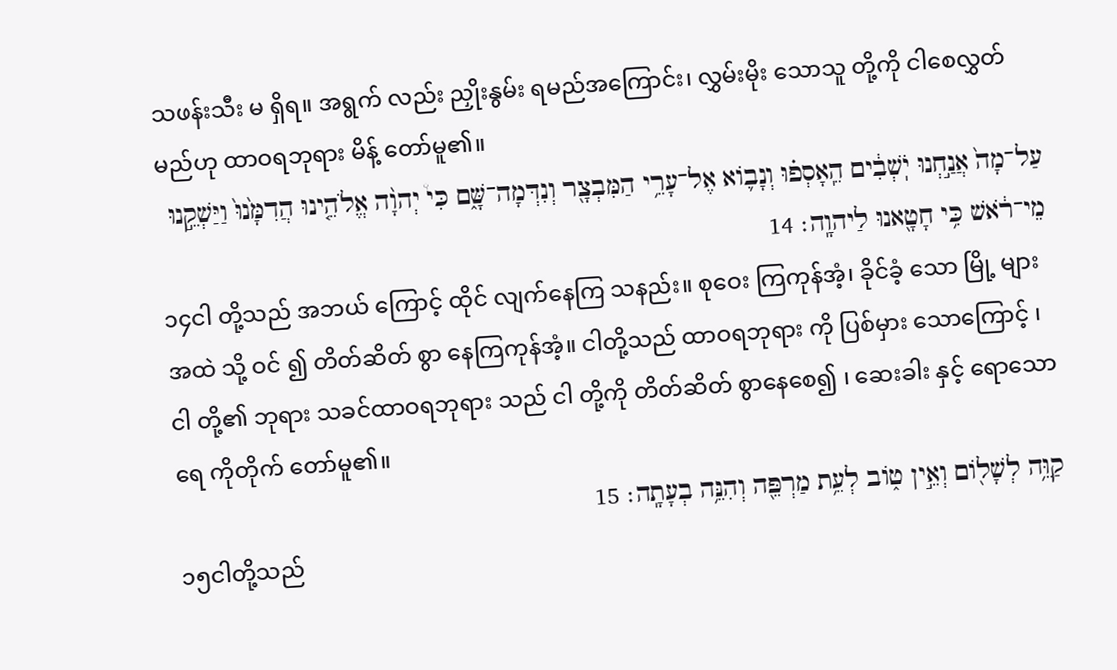သဖန်းသီး မ ရှိရ။ အရွက် လည်း ညှိုးနွမ်း ရမည်အကြောင်း၊ လွှမ်းမိုး သောသူ တို့ကို ငါစေလွှတ် မည်ဟု ထာဝရဘုရား မိန့် တော်မူ၏။
עַל־מָה֙ אֲנַ֣חְנוּ יֹֽשְׁבִ֔ים הֵֽאָסְפ֗וּ וְנָבֹ֛וא אֶל־עָרֵ֥י הַמִּבְצָ֖ר וְנִדְּמָה־שָּׁ֑ם כִּי֩ יְהוָ֨ה אֱלֹהֵ֤ינוּ הֲדִמָּ֙נוּ֙ וַיַּשְׁקֵ֣נוּ מֵי־רֹ֔אשׁ כִּ֥י חָטָ֖אנוּ לַיהוָֽה׃ 14
၁၄ငါ တို့သည် အဘယ် ကြောင့် ထိုင် လျက်နေကြ သနည်း။ စုဝေး ကြကုန်အံ့၊ ခိုင်ခံ့ သော မြို့ များအထဲ သို့ ဝင် ၍ တိတ်ဆိတ် စွာ နေကြကုန်အံ့။ ငါတို့သည် ထာဝရဘုရား ကို ပြစ်မှား သောကြောင့် ၊ ငါ တို့၏ ဘုရား သခင်ထာဝရဘုရား သည် ငါ တို့ကို တိတ်ဆိတ် စွာနေစေ၍ ၊ ဆေးခါး နှင့် ရောသော ရေ ကိုတိုက် တော်မူ၏။
קַוֵּ֥ה לְשָׁלֹ֖ום וְאֵ֣ין טֹ֑וב לְעֵ֥ת מַרְפֵּ֖ה וְהִנֵּ֥ה בְעָתָֽה׃ 15
၁၅ငါတို့သည်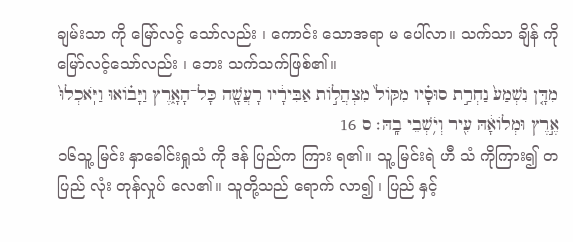ချမ်းသာ ကို မြော်လင့် သော်လည်း ၊ ကောင်း သောအရာ မ ပေါ်လာ။ သက်သာ ချိန် ကို မြော်လင့်သော်လည်း ၊ ဘေး သက်သက်ဖြစ်၏။
מִדָּ֤ן נִשְׁמַע֙ נַחְרַ֣ת סוּסָ֗יו מִקֹּול֙ מִצְהֲלֹ֣ות אַבִּירָ֔יו רָעֲשָׁ֖ה כָּל־הָאָ֑רֶץ וַיָּבֹ֗ואוּ וַיֹּֽאכְלוּ֙ אֶ֣רֶץ וּמְלֹואָ֔הּ עִ֖יר וְיֹ֥שְׁבֵי בָֽהּ׃ ס 16
၁၆သူ့ မြင်း နှာခေါင်းရှုသံ ကို ဒန် ပြည်က ကြား ရ၏။ သူ့ မြင်းရဲ ဟီ သံ ကိုကြား၍ တပြည် လုံး တုန်လှုပ် လေ၏။ သူတို့သည် ရောက် လာ၍ ၊ ပြည် နှင့်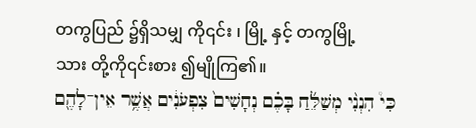တကွပြည် ၌ရှိသမျှ ကို၎င်း ၊ မြို့ နှင့် တကွမြို့ သား တို့ကို၎င်းစား ၍မျိုကြ၏။
כִּי֩ הִנְנִ֨י מְשַׁלֵּ֜חַ בָּכֶ֗ם נְחָשִׁים֙ צִפְעֹנִ֔ים אֲשֶׁ֥ר אֵין־לָהֶ֖ם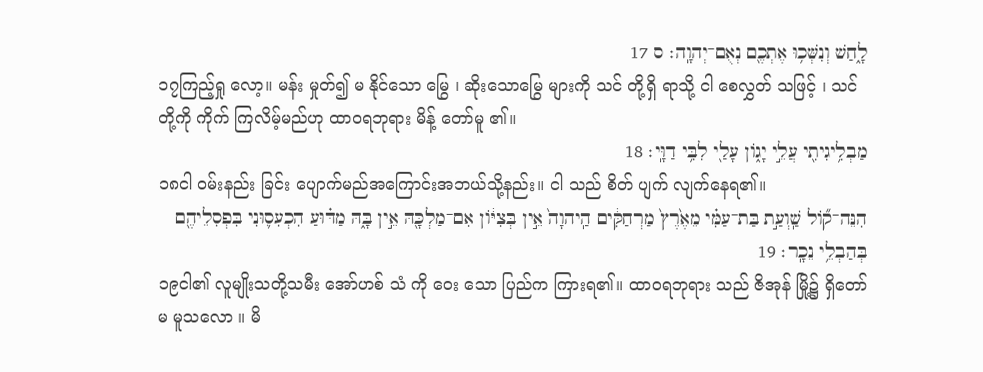לָ֑חַשׁ וְנִשְּׁכ֥וּ אֶתְכֶ֖ם נְאֻם־יְהוָֽה׃ ס 17
၁၇ကြည့်ရှု လော့။ မန်း မှုတ်၍ မ နိုင်သော မြွေ ၊ ဆိုးသောမြွေ များကို သင် တို့ရှိ ရာသို့ ငါ စေလွှတ် သဖြင့် ၊ သင် တို့ကို ကိုက် ကြလိမ့်မည်ဟု ထာဝရဘုရား မိန့် တော်မူ ၏။
מַבְלִ֥יגִיתִ֖י עֲלֵ֣י יָגֹ֑ון עָלַ֖י לִבִּ֥י דַוָּֽי׃ 18
၁၈ငါ ဝမ်းနည်း ခြင်း ပျောက်မည်အကြောင်းအဘယ်သို့နည်း။ ငါ သည် စိတ် ပျက် လျက်နေရ၏။
הִנֵּה־קֹ֞ול שַֽׁוְעַ֣ת בַּת־עַמִּ֗י מֵאֶ֙רֶץ֙ מַרְחַקִּ֔ים הַֽיהוָה֙ אֵ֣ין בְּצִיֹּ֔ון אִם־מַלְכָּ֖הּ אֵ֣ין בָּ֑הּ מַדּ֗וּעַ הִכְעִס֛וּנִי בִּפְסִלֵיהֶ֖ם בְּהַבְלֵ֥י נֵכָֽר׃ 19
၁၉ငါ၏ လူမျိုးသတို့သမီး အော်ဟစ် သံ ကို ဝေး သော ပြည်က ကြားရ၏။ ထာဝရဘုရား သည် ဇိအုန် မြို့၌ ရှိတော်မ မူသလော ။ မိ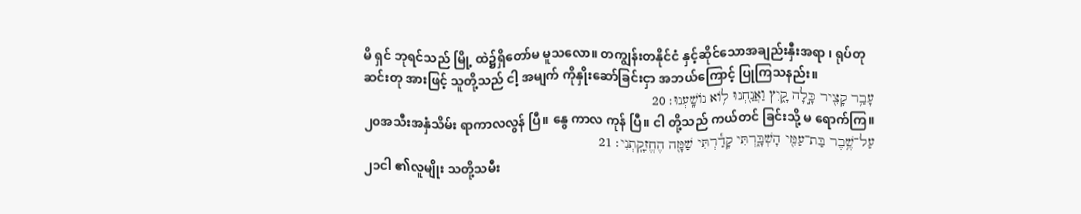မိ ရှင် ဘုရင်သည် မြို့ ထဲ၌ရှိတော်မ မူသလော။ တကျွန်းတနိုင်ငံ နှင့်ဆိုင်သောအချည်းနှီးအရာ ၊ ရုပ်တုဆင်းတု အားဖြင့် သူတို့သည် ငါ့ အမျက် ကိုနှိုးဆော်ခြင်းငှာ အဘယ်ကြောင့် ပြုကြသနည်း။
עָבַ֥ר קָצִ֖יר כָּ֣לָה קָ֑יִץ וַאֲנַ֖חְנוּ לֹ֥וא נֹושָֽׁעְנוּ׃ 20
၂၀အသီးအနှံသိမ်း ရာကာလလွန် ပြီ။ နွေ ကာလ ကုန် ပြီ။ ငါ တို့သည် ကယ်တင် ခြင်းသို့ မ ရောက်ကြ။
עַל־שֶׁ֥בֶר בַּת־עַמִּ֖י הָשְׁבָּ֑רְתִּי קָדַ֕רְתִּי שַׁמָּ֖ה הֶחֱזִקָֽתְנִי׃ 21
၂၁ငါ ၏လူမျိုး သတို့သမီး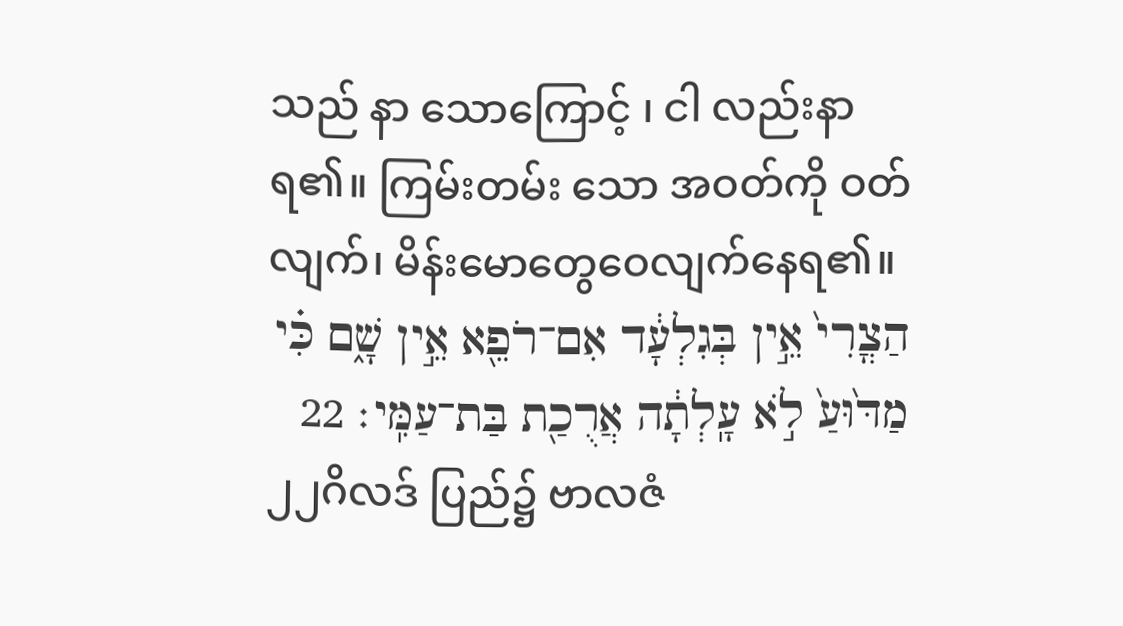သည် နာ သောကြောင့် ၊ ငါ လည်းနာ ရ၏။ ကြမ်းတမ်း သော အဝတ်ကို ဝတ်လျက်၊ မိန်းမောတွေဝေလျက်နေရ၏။
הַצֳרִי֙ אֵ֣ין בְּגִלְעָ֔ד אִם־רֹפֵ֖א אֵ֣ין שָׁ֑ם כִּ֗י מַדּ֙וּעַ֙ לֹ֣א עָֽלְתָ֔ה אֲרֻכַ֖ת בַּת־עַמִּֽי׃ 22
၂၂ဂိလဒ် ပြည်၌ ဗာလဇံ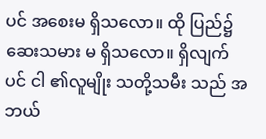ပင် အစေးမ ရှိသလော။ ထို ပြည်၌ ဆေးသမား မ ရှိသလော။ ရှိလျက်ပင် ငါ ၏လူမျိုး သတို့သမီး သည် အဘယ်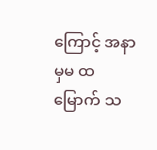ကြောင့် အနာမှမ ထမြောက် သ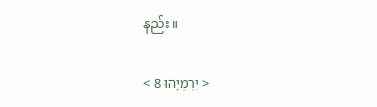နည်း။

< יִרְמְיָהוּ 8 >